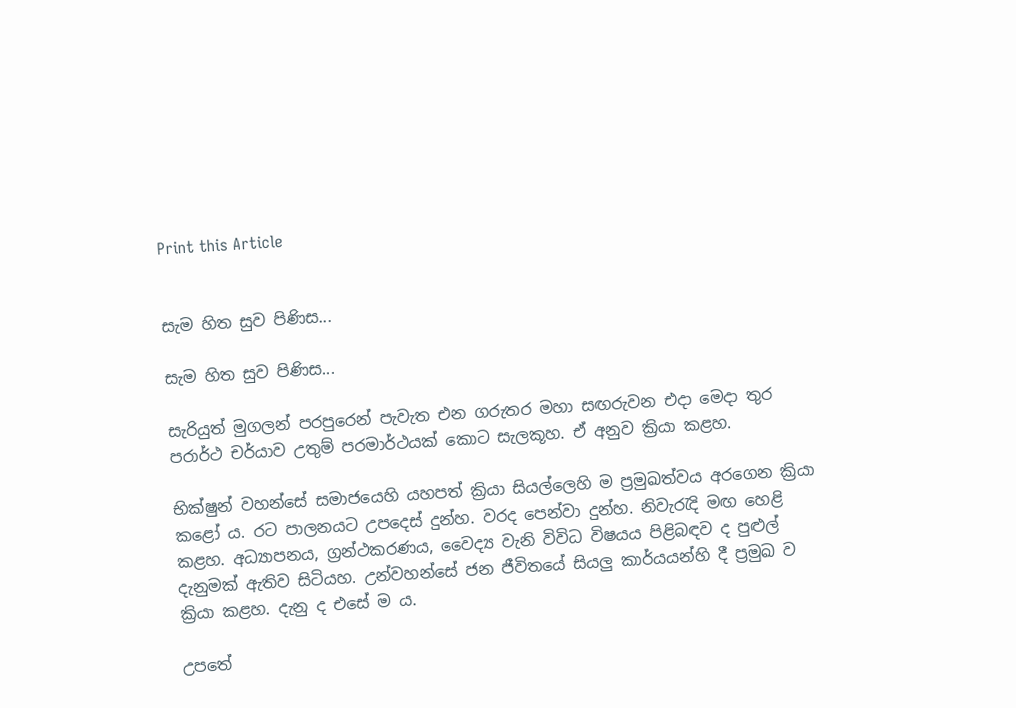Print this Article


සැම හිත සුව පිණිස...

සැම හිත සුව පිණිස...

සැරියුත් මුගලන් පරපුරෙන් පැවැත එන ගරුතර මහා සඟරුවන එදා මෙදා තුර පරාර්ථ චර්යාව උතුම් පරමාර්ථයක් කොට සැලකූහ. ඒ අනුව ක්‍රියා කළහ.

භික්ෂුන් වහන්සේ සමාජයෙහි යහපත් ක්‍රියා සියල්ලෙහි ම ප්‍රමුඛත්වය අරගෙන ක්‍රියා කළෝ ය. රට පාලනයට උපදෙස් දුන්හ. වරද පෙන්වා දුන්හ. නිවැරැදි මඟ හෙළි කළහ. අධ්‍යාපනය, ග්‍රන්ථකරණය, වෛද්‍ය වැනි විවිධ විෂයය පිළිබඳව ද පුළුල් දැනුමක් ඇතිව සිටියහ. උන්වහන්සේ ජන ජීවිතයේ සියලු කාර්යයන්හි දී ප්‍රමුඛ ව ක්‍රියා කළහ. දැනු ද එසේ ම ය.

උපතේ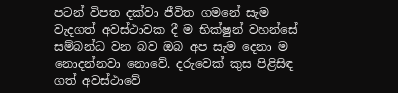පටන් විපත දක්වා ජීවිත ගමනේ සැම වැදගත් අවස්ථාවක දී ම භික්ෂුන් වහන්සේ සම්බන්ධ වන බව ඔබ අප සැම දෙනා ම නොදන්නවා නොවේ. දරුවෙක් කුස පිළිසිඳ ගත් අවස්ථාවේ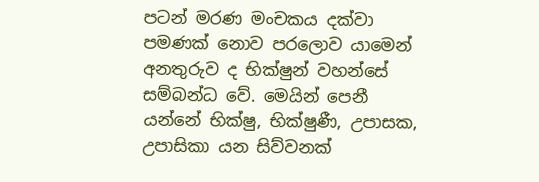පටන් මරණ මංචකය දක්වා පමණක් නොව පරලොව යාමෙන් අනතුරුව ද භික්ෂුන් වහන්සේ සම්බන්ධ වේ. මෙයින් පෙනී යන්නේ භික්ෂු, භික්ෂුණී, උපාසක, උපාසිකා යන සිව්වනක්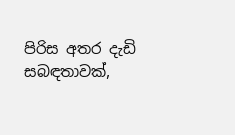පිරිස අතර දැඩි සබඳතාවක්,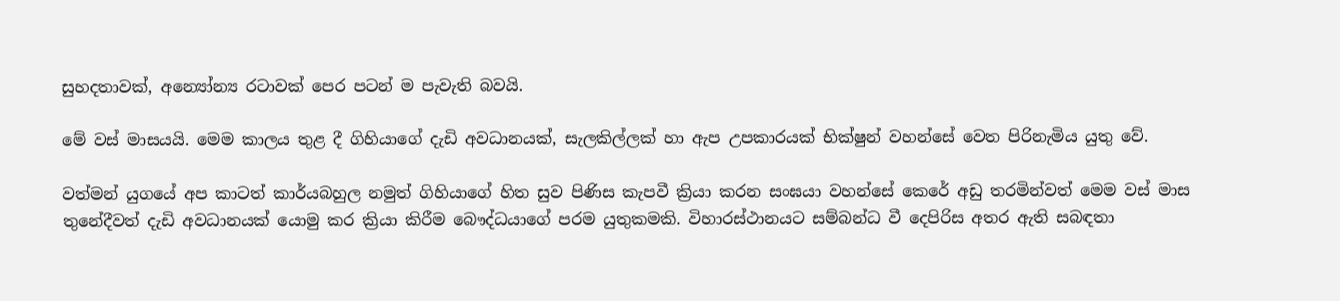සුහදතාවක්, අන්‍යෝන්‍ය රටාවක් පෙර පටන් ම පැවැති බවයි.

මේ වස් මාසයයි. මෙම කාලය තුළ දී ගිහියාගේ දැඩි අවධානයක්, සැලකිල්ලක් හා ඇප උපකාරයක් භික්ෂුන් වහන්සේ වෙත පිරිනැමිය යුතු වේ.

වත්මන් යුගයේ අප කාටත් කාර්යබහුල නමුත් ගිහියාගේ හිත සුව පිණිස කැපවී ක්‍රියා කරන සංඝයා වහන්සේ කෙරේ අඩු තරමින්වත් මෙම වස් මාස තුනේදීවත් දැඩි අවධානයක් යොමු කර ක්‍රියා කිරීම බෞද්ධයාගේ පරම යුතුකමකි. විහාරස්ථානයට සම්බන්ධ වී දෙපිරිස අතර ඇති සබඳතා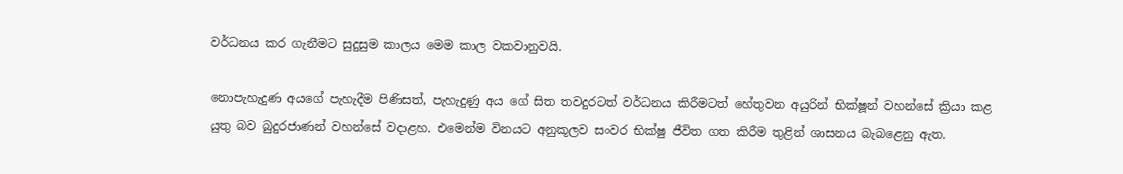වර්ධනය කර ගැනීමට සුදුසුම කාලය මෙම කාල වකවානුවයි.

නොපැහැදුණ අයගේ පැහැදීම පිණිසත්, පැහැදුණු අය ගේ සිත තවදුරටත් වර්ධනය කිරීමටත් හේතුවන අයුරින් භික්ෂූන් වහන්සේ ක්‍රියා කළ යුතු බව බුදුරජාණන් වහන්සේ වදාළහ. එමෙන්ම විනයට අනුකූලව සංවර භික්ෂු ජීවිත ගත කිරීම තුළින් ශාසනය බැබළෙනු ඇත.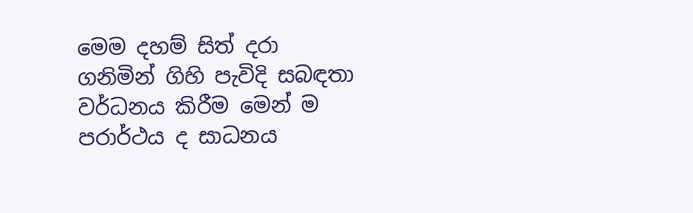මෙම දහම් සිත් දරා ගනිමින් ගිහි පැවිදි සබඳතා වර්ධනය කිරීම මෙන් ම පරාර්ථය ද සාධනය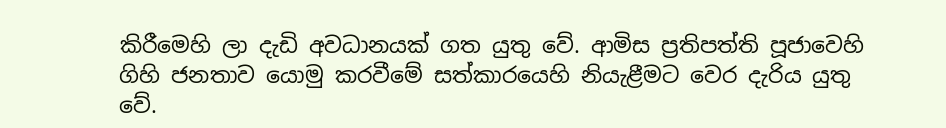කිරීමෙහි ලා දැඩි අවධානයක් ගත යුතු වේ. ආමිස ප්‍රතිපත්ති පූජාවෙහි ගිහි ජනතාව යොමු කරවීමේ සත්කාරයෙහි නියැළීමට වෙර දැරිය යුතු වේ.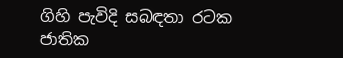ගිහි පැවිදි සබඳතා රටක ජාතික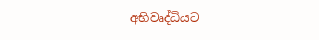අභිවෘද්ධියට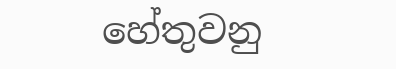හේතුවනු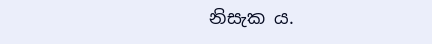නිසැක ය.